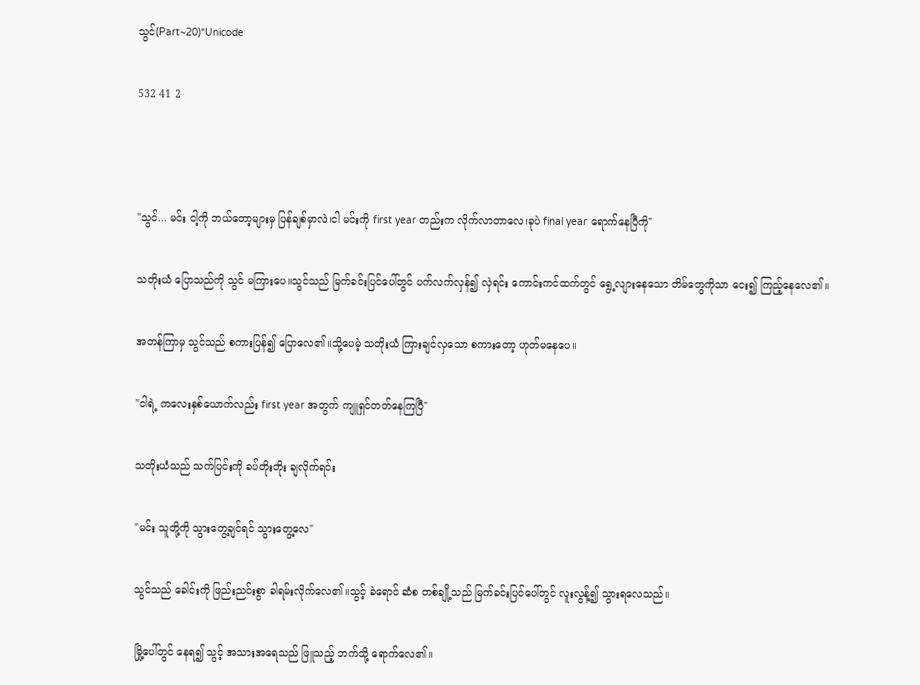သွင်(Part~20)*Unicode

532 41 2



"သွင်... မင်း ငါ့ကို ဘယ်တော့များမှ ပြန်ချစ်မှာလဲ၊ငါ မင်းကို first year တည်းက လိုက်လာတာလေ၊ခုပဲ final year ရောက်နေပြီကို"

သတိုးယံ ပြောသည်ကို သွင် မကြားပေ။သွင်သည် မြက်ခင်းပြင်ပေါ်တွင် ပက်လက်လှန်၍ လှဲရင်း ကောင်းကင်ထက်တွင် ရွေ့လျားနေသော တိမ်တွေကိုသာ ငေး၍ ကြည့်နေလေ၏။

အတန်ကြာမှ သွင်သည် စကားပြန်၍ ပြောလေ၏။သို့ပေမဲ့ သတိုးယံ ကြားချင်လှသော စကားတော့ ဟုတ်မနေပေ။

"ငါရဲ့ ကလေးနှစ်ယောက်လည်း first year အတွက် ကျူရှင်တတ်‌နေကြပြီ"

သတိုးယံသည် သက်ပြင်းကို ခပ်တိုးတိုး ချလိုက်ရင်း

"မင်း သူတို့ကို သွားတွေ့ချင်ရင် သွားတွေ့လေ"

သွင်သည် ခေါင်းကို ‌‌ဖြည်းညင်းစွာ ခါရမ်းလိုက်လေ၏။သွင့် ခဲရောင် ဆံစ တစ်ချို့သည် မြက်ခင်းပြင်ပေါ်တွင် လူးလွန့်၍ သွားရလေသည်။

မြို့ပေါ်တွင် နေရ၍ သွင့် အသားအရေသည် ဖြူသည့် ဘက်သို့ ရောက်လေ၏။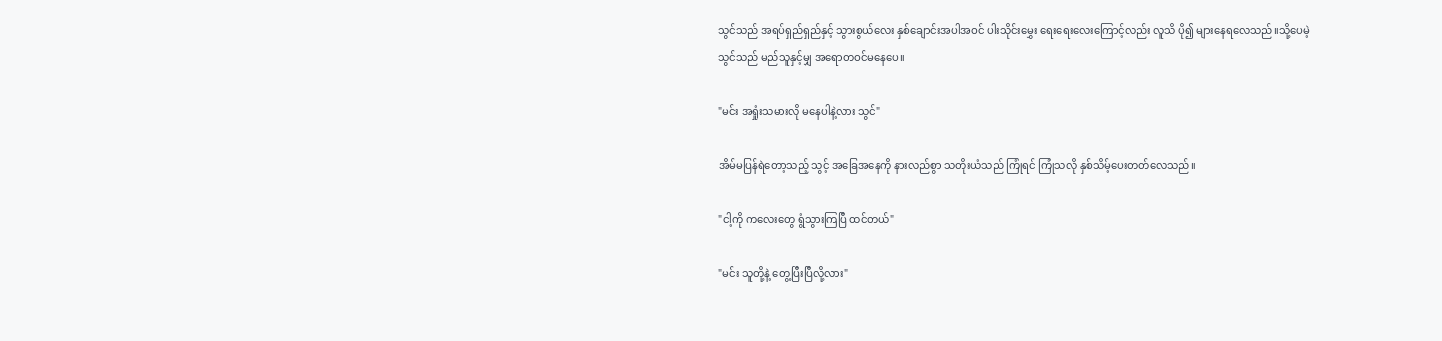သွင်သည် အရပ်ရှည်ရှည်နှင့် သွားစွယ်လေး နှစ်ချောင်းအပါအဝင် ပါးသိုင်းမွှေး ရေးရေးလေးကြောင့်လည်း လူသိ ပို၍ များ‌နေရလေသည်။သို့ပေမဲ့ သွင်သည် မည်သူနှင့်မျှ အရောတဝင်မနေပေ။

"မင်း အရှုံးသမားလို မနေပါနဲ့လား သွင်"

အိမ်မပြန်ရဲတော့သည့် သွင့် အခြေအနေကို နားလည်စွာ သတိုးယံသည် ကြုံရင် ကြုံသလို နှစ်သိမ့်ပေးတတ်လေသည်။

"ငါ့ကို ကလေးတွေ ရွံသွားကြပြီ ထင်တယ်"

"မင်း သူတို့နဲ့ တွေ့ပြီးပြီလို့လား"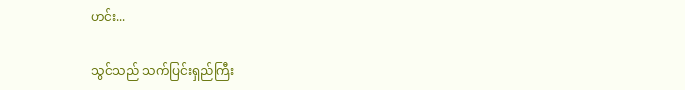ဟင်း...

သွင်သည် သက်ပြင်းရှည်ကြီး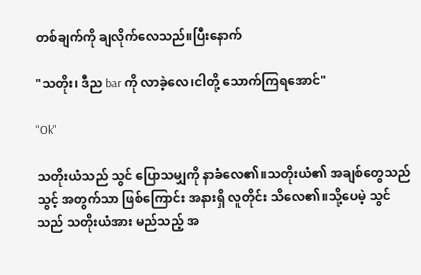တစ်ချက်ကို ချလိုက်လေသည်။ပြီးနောက်

"သတိုး၊ ဒီည bar ကို လာခဲ့လေ၊ငါတို့ သောက်ကြ‌ရအောင်"

"Ok"

သတိုးယံသည် သွင် ပြောသမျှကို နာခံလေ၏။သတိုးယံ၏ အချစ်တွေသည် သွင့် အတွက်သာ ဖြစ်ကြောင်း အနားရှိ လူတိုင်း သိလေ၏။သို့ပေမဲ့ သွင်သည် သတိုးယံအား မည်သည့် အ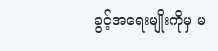ခွင့်အရေးမျိုးကိုမှ မ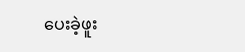ပေးခဲ့ဖူး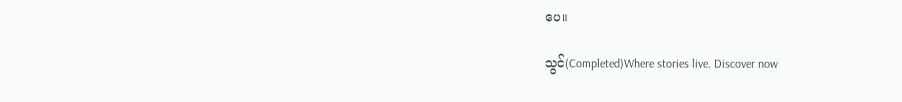ပေ။

သွင်(Completed)Where stories live. Discover now